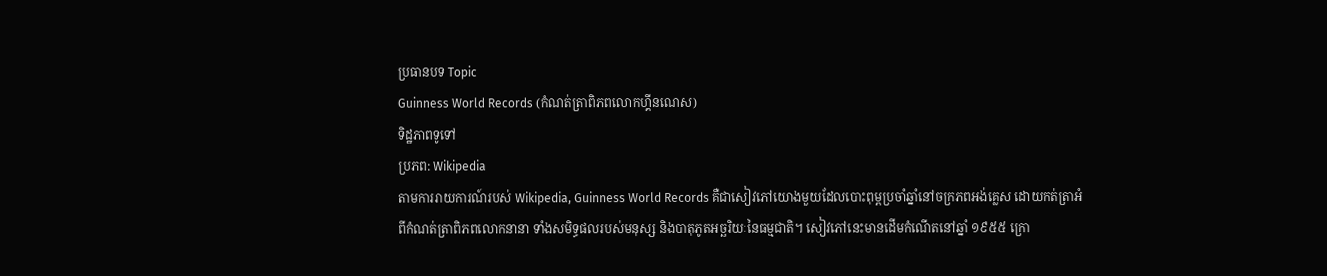ប្រធានបទ Topic
Guinness World Records (កំណត់ត្រាពិភពលោកហ្គីនណេស)
ទិដ្ឋភាពទូទៅ
ប្រភព: Wikipedia
តាមការរាយការណ៍របស់ Wikipedia, Guinness World Records គឺជាសៀវភៅយោងមួយដែលបោះពុម្ពប្រចាំឆ្នាំនៅចក្រភពអង់គ្លេស ដោយកត់ត្រាអំពីកំណត់ត្រាពិភពលោកនានា ទាំងសមិទ្ធផលរបស់មនុស្ស និងបាតុភូតអច្ឆរិយៈនៃធម្មជាតិ។ សៀវភៅនេះមានដើមកំណើតនៅឆ្នាំ ១៩៥៥ ក្រោ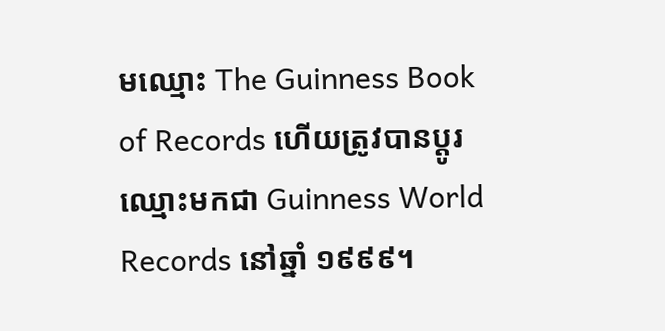មឈ្មោះ The Guinness Book of Records ហើយត្រូវបានប្ដូរឈ្មោះមកជា Guinness World Records នៅឆ្នាំ ១៩៩៩។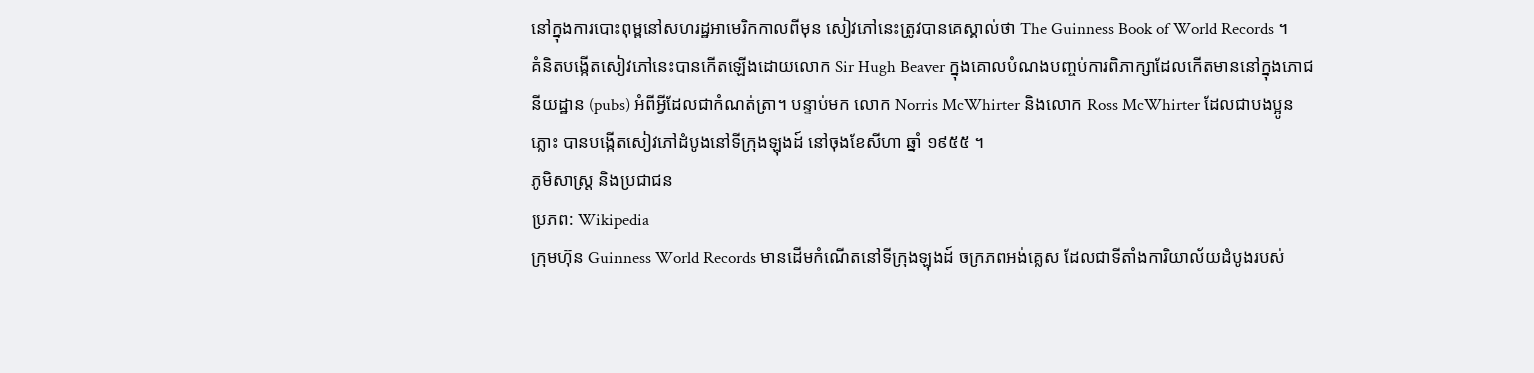នៅក្នុងការបោះពុម្ពនៅសហរដ្ឋអាមេរិកកាលពីមុន សៀវភៅនេះត្រូវបានគេស្គាល់ថា The Guinness Book of World Records ។
គំនិតបង្កើតសៀវភៅនេះបានកើតឡើងដោយលោក Sir Hugh Beaver ក្នុងគោលបំណងបញ្ចប់ការពិភាក្សាដែលកើតមាននៅក្នុងភោជនីយដ្ឋាន (pubs) អំពីអ្វីដែលជាកំណត់ត្រា។ បន្ទាប់មក លោក Norris McWhirter និងលោក Ross McWhirter ដែលជាបងប្អូនភ្លោះ បានបង្កើតសៀវភៅដំបូងនៅទីក្រុងឡុងដ៍ នៅចុងខែសីហា ឆ្នាំ ១៩៥៥ ។
ភូមិសាស្ត្រ និងប្រជាជន
ប្រភព: Wikipedia
ក្រុមហ៊ុន Guinness World Records មានដើមកំណើតនៅទីក្រុងឡុងដ៍ ចក្រភពអង់គ្លេស ដែលជាទីតាំងការិយាល័យដំបូងរបស់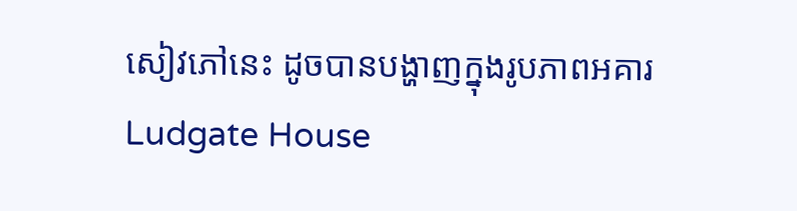សៀវភៅនេះ ដូចបានបង្ហាញក្នុងរូបភាពអគារ Ludgate House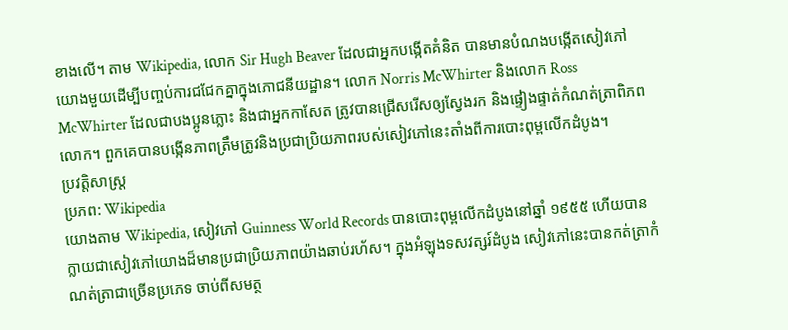ខាងលើ។ តាម Wikipedia, លោក Sir Hugh Beaver ដែលជាអ្នកបង្កើតគំនិត បានមានបំណងបង្កើតសៀវភៅយោងមួយដើម្បីបញ្ចប់ការជជែកគ្នាក្នុងភោជនីយដ្ឋាន។ លោក Norris McWhirter និងលោក Ross McWhirter ដែលជាបងប្អូនភ្លោះ និងជាអ្នកកាសែត ត្រូវបានជ្រើសរើសឲ្យស្វែងរក និងផ្ទៀងផ្ទាត់កំណត់ត្រាពិភពលោក។ ពួកគេបានបង្កើនភាពត្រឹមត្រូវនិងប្រជាប្រិយភាពរបស់សៀវភៅនេះតាំងពីការបោះពុម្ពលើកដំបូង។
ប្រវត្តិសាស្ត្រ
ប្រភព: Wikipedia
យោងតាម Wikipedia, សៀវភៅ Guinness World Records បានបោះពុម្ពលើកដំបូងនៅឆ្នាំ ១៩៥៥ ហើយបានក្លាយជាសៀវភៅយោងដ៏មានប្រជាប្រិយភាពយ៉ាងឆាប់រហ័ស។ ក្នុងអំឡុងទសវត្សរ៍ដំបូង សៀវភៅនេះបានកត់ត្រាកំណត់ត្រាជាច្រើនប្រភេទ ចាប់ពីសមត្ថ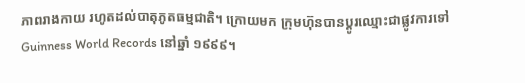ភាពរាងកាយ រហូតដល់បាតុភូតធម្មជាតិ។ ក្រោយមក ក្រុមហ៊ុនបានប្ដូរឈ្មោះជាផ្លូវការទៅ Guinness World Records នៅឆ្នាំ ១៩៩៩។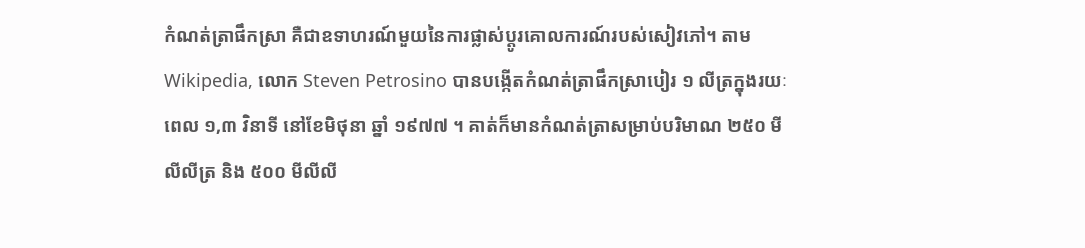កំណត់ត្រាផឹកស្រា គឺជាឧទាហរណ៍មួយនៃការផ្លាស់ប្ដូរគោលការណ៍របស់សៀវភៅ។ តាម Wikipedia, លោក Steven Petrosino បានបង្កើតកំណត់ត្រាផឹកស្រាបៀរ ១ លីត្រក្នុងរយៈពេល ១,៣ វិនាទី នៅខែមិថុនា ឆ្នាំ ១៩៧៧ ។ គាត់ក៏មានកំណត់ត្រាសម្រាប់បរិមាណ ២៥០ មីលីលីត្រ និង ៥០០ មីលីលី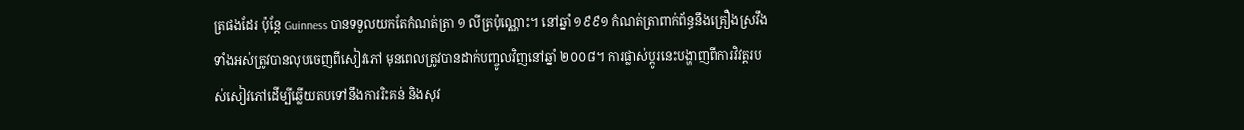ត្រផងដែរ ប៉ុន្តែ Guinness បានទទួលយកតែកំណត់ត្រា ១ លីត្រប៉ុណ្ណោះ។ នៅឆ្នាំ ១៩៩១ កំណត់ត្រាពាក់ព័ន្ធនឹងគ្រឿងស្រវឹងទាំងអស់ត្រូវបានលុបចេញពីសៀវភៅ មុនពេលត្រូវបានដាក់បញ្ចូលវិញនៅឆ្នាំ ២០០៨។ ការផ្លាស់ប្ដូរនេះបង្ហាញពីការវិវត្តរបស់សៀវភៅដើម្បីឆ្លើយតបទៅនឹងការរិះគន់ និងសុវ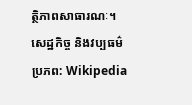ត្ថិភាពសាធារណៈ។
សេដ្ឋកិច្ច និងវប្បធម៌
ប្រភព: Wikipedia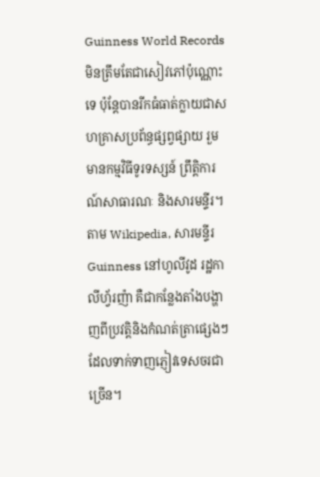Guinness World Records មិនត្រឹមតែជាសៀវភៅប៉ុណ្ណោះទេ ប៉ុន្តែបានរីកធំធាត់ក្លាយជាសហគ្រាសប្រព័ន្ធផ្សព្វផ្សាយ រួមមានកម្មវិធីទូរទស្សន៍ ព្រឹត្តិការណ៍សាធារណៈ និងសារមន្ទីរ។ តាម Wikipedia, សារមន្ទីរ Guinness នៅហូលីវូដ រដ្ឋកាលីហ្វ័រញ៉ា គឺជាកន្លែងតាំងបង្ហាញពីប្រវត្តិនិងកំណត់ត្រាផ្សេងៗ ដែលទាក់ទាញភ្ញៀវទេសចរជាច្រើន។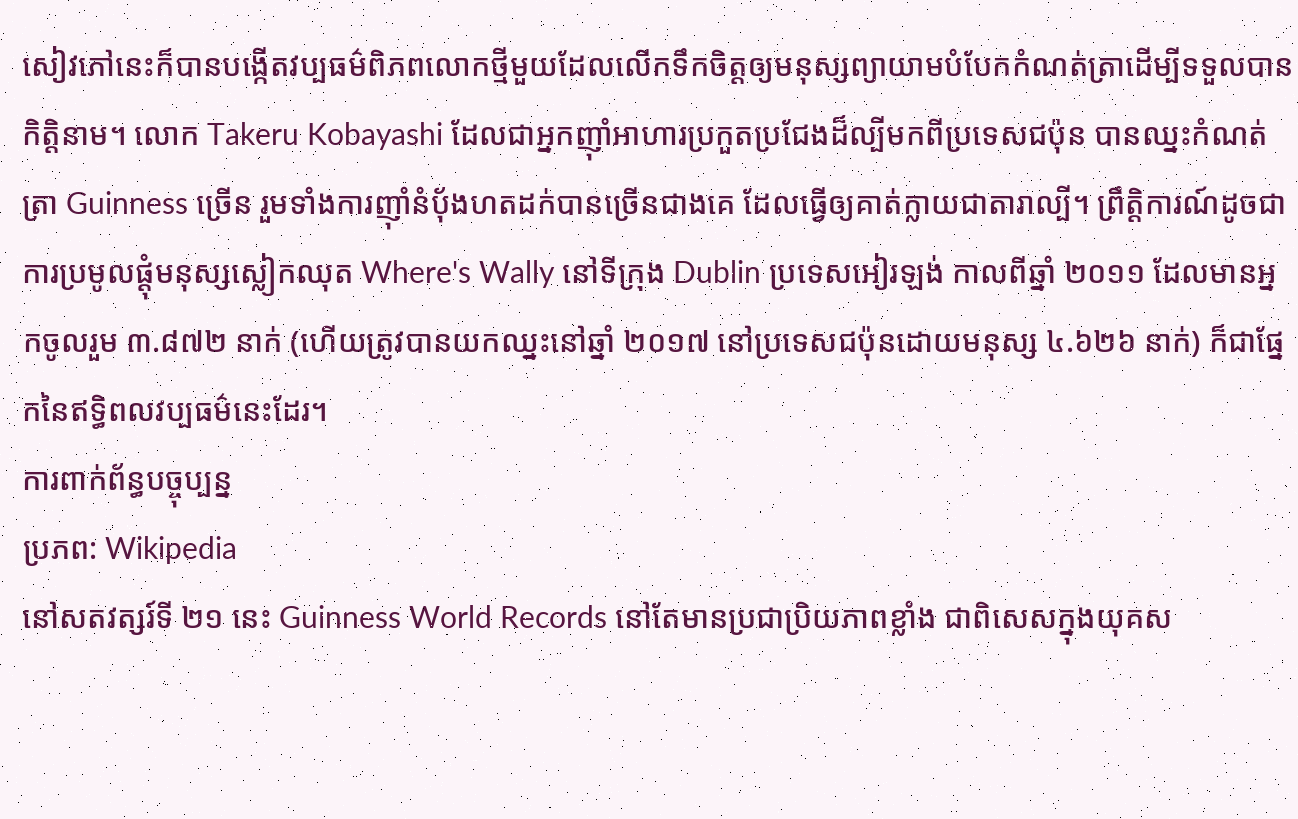សៀវភៅនេះក៏បានបង្កើតវប្បធម៌ពិភពលោកថ្មីមួយដែលលើកទឹកចិត្តឲ្យមនុស្សព្យាយាមបំបែកកំណត់ត្រាដើម្បីទទួលបានកិត្តិនាម។ លោក Takeru Kobayashi ដែលជាអ្នកញ៉ាំអាហារប្រកួតប្រជែងដ៏ល្បីមកពីប្រទេសជប៉ុន បានឈ្នះកំណត់ត្រា Guinness ច្រើន រួមទាំងការញ៉ាំនំប៉័ងហតដក់បានច្រើនជាងគេ ដែលធ្វើឲ្យគាត់ក្លាយជាតារាល្បី។ ព្រឹត្តិការណ៍ដូចជាការប្រមូលផ្ដុំមនុស្សស្លៀកឈុត Where's Wally នៅទីក្រុង Dublin ប្រទេសអៀរឡង់ កាលពីឆ្នាំ ២០១១ ដែលមានអ្នកចូលរួម ៣.៨៧២ នាក់ (ហើយត្រូវបានយកឈ្នះនៅឆ្នាំ ២០១៧ នៅប្រទេសជប៉ុនដោយមនុស្ស ៤.៦២៦ នាក់) ក៏ជាផ្នែកនៃឥទ្ធិពលវប្បធម៌នេះដែរ។
ការពាក់ព័ន្ធបច្ចុប្បន្ន
ប្រភព: Wikipedia
នៅសតវត្សរ៍ទី ២១ នេះ Guinness World Records នៅតែមានប្រជាប្រិយភាពខ្លាំង ជាពិសេសក្នុងយុគស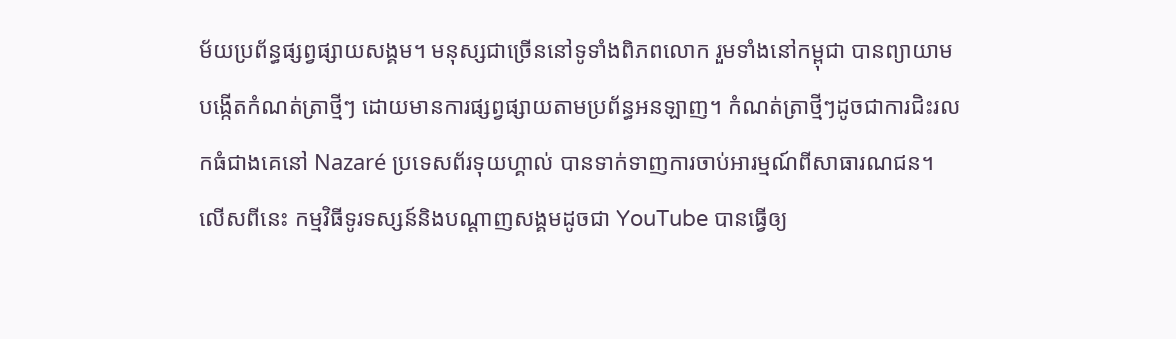ម័យប្រព័ន្ធផ្សព្វផ្សាយសង្គម។ មនុស្សជាច្រើននៅទូទាំងពិភពលោក រួមទាំងនៅកម្ពុជា បានព្យាយាមបង្កើតកំណត់ត្រាថ្មីៗ ដោយមានការផ្សព្វផ្សាយតាមប្រព័ន្ធអនឡាញ។ កំណត់ត្រាថ្មីៗដូចជាការជិះរលកធំជាងគេនៅ Nazaré ប្រទេសព័រទុយហ្គាល់ បានទាក់ទាញការចាប់អារម្មណ៍ពីសាធារណជន។
លើសពីនេះ កម្មវិធីទូរទស្សន៍និងបណ្ដាញសង្គមដូចជា YouTube បានធ្វើឲ្យ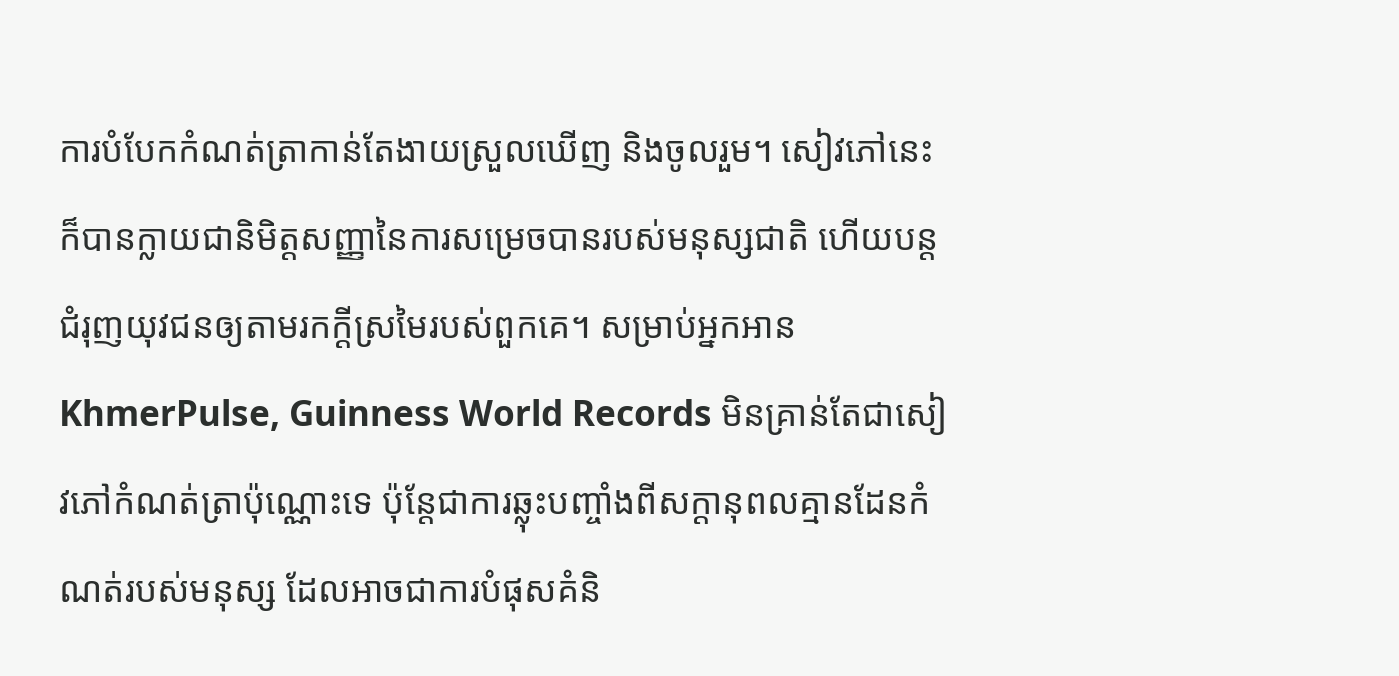ការបំបែកកំណត់ត្រាកាន់តែងាយស្រួលឃើញ និងចូលរួម។ សៀវភៅនេះក៏បានក្លាយជានិមិត្តសញ្ញានៃការសម្រេចបានរបស់មនុស្សជាតិ ហើយបន្តជំរុញយុវជនឲ្យតាមរកក្ដីស្រមៃរបស់ពួកគេ។ សម្រាប់អ្នកអាន KhmerPulse, Guinness World Records មិនគ្រាន់តែជាសៀវភៅកំណត់ត្រាប៉ុណ្ណោះទេ ប៉ុន្តែជាការឆ្លុះបញ្ចាំងពីសក្ដានុពលគ្មានដែនកំណត់របស់មនុស្ស ដែលអាចជាការបំផុសគំនិ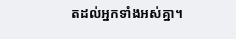តដល់អ្នកទាំងអស់គ្នា។